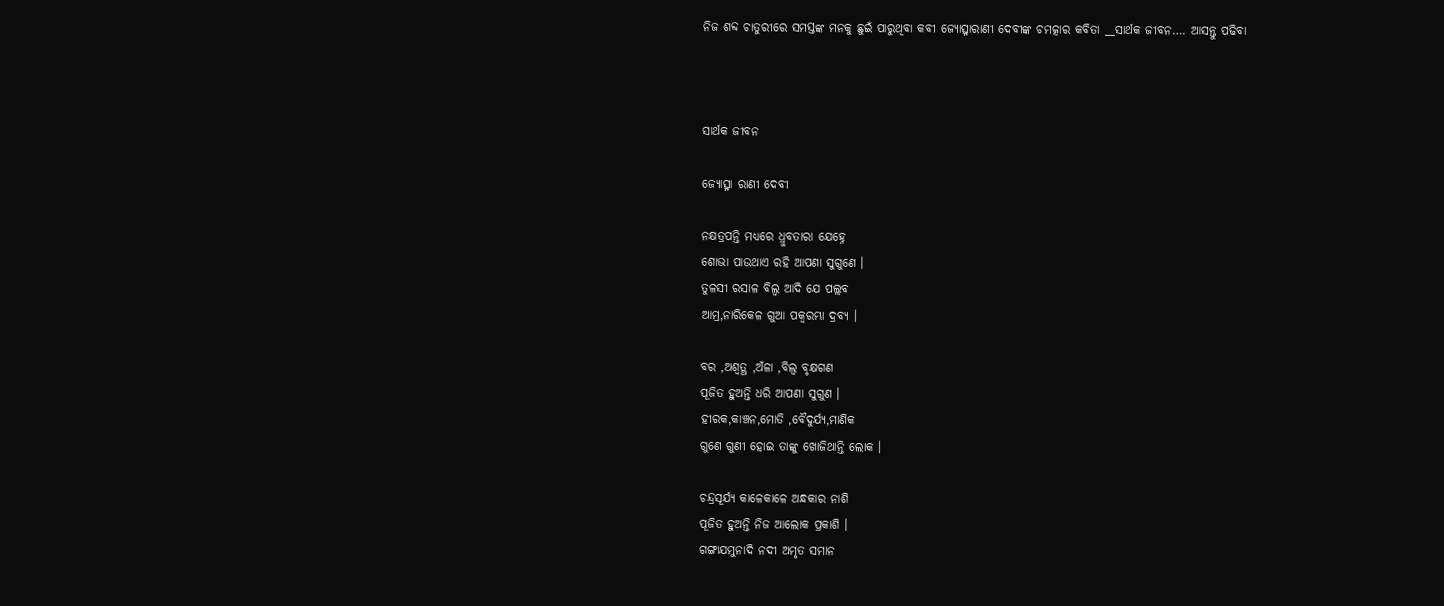ନିଜ ଶବ୍ଦ ଚାତୁରୀରେ ସମସ୍ତଙ୍କ ମନକୁ ଛୁଇଁ ପାରୁଥିବା କବୀ ଜ୍ୟୋତ୍ସ୍ନାରାଣୀ ଦେବୀଙ୍କ ଚମତ୍କାର କବିତା __ସାର୍ଥକ ଜୀବନ…. ଆସନ୍ତୁ ପଢିବା



ସାର୍ଥକ ଜୀବନ

ଜ୍ୟୋତ୍ସ୍ନା ରାଣୀ ଦେବୀ

ନକ୍ଷତ୍ରପନ୍ତି ମଧ୍ୟରେ ଧ୍ରୁବତାରା ଯେହ୍ନେ
ଶୋଭା ପାଉଥାଏ ରହି ଆପଣା ସୁଗୁଣେ ।
ତୁଳସୀ ରସାଳ ବିଲ୍ଵ ଆଦି ଯେ ପଲ୍ଲବ
ଆମ୍ର,ନାରିକେଳ ଗୁଆ ପକ୍ଵରମ୍ଭା ଦ୍ରବ୍ଯ ।

ବର ,ଅଶ୍ଵତ୍ଥ ,ଅଁଳା ,ବିଲ୍ଵ ବୃକ୍ଷଗଣ
ପୂଜିତ ହୁଅନ୍ତି ଧରି ଆପଣା ସୁଗୁଣ ।
ହୀରକ,କାଞ୍ଚନ,ମୋତି ,ବୈଦୁର୍ଯ୍ୟ,ମାଣିକ
ଗୁଣେ ଗୁଣୀ ହୋଇ ତାଙ୍କୁ ଖୋଜିଥାନ୍ତି ଲୋକ ।

ଚନ୍ଦ୍ରସୂର୍ଯ୍ୟ କାଳେକାଳେ ଅନ୍ଧକାର ନାଶି
ପୂଜିତ ହୁଅନ୍ତି ନିଜ ଆଲୋକ ପ୍ରକାଶି ।
ଗଙ୍ଗାଯମୁନାଦି ନଦୀ ଅମୃତ ସମାନ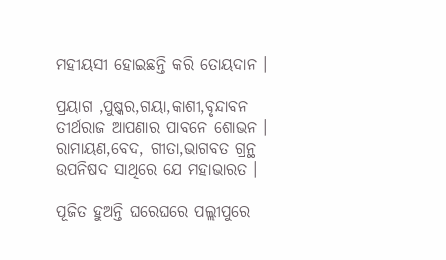ମହୀୟସୀ ହୋଇଛନ୍ତି କରି ତୋୟଦାନ ।

ପ୍ରୟାଗ ,ପୁଷ୍କର,ଗୟା,କାଶୀ,ବୃନ୍ଦାବନ
ତୀର୍ଥରାଜ ଆପଣାର ପାବନେ ଶୋଭନ ।
ରାମାୟଣ,ବେଦ, ଗୀତା,ଭାଗବତ ଗ୍ରନ୍ଥ
ଉପନିଷଦ ସାଥିରେ ଯେ ମହାଭାରତ ।

ପୂଜିତ ହୁଅନ୍ତି ଘରେଘରେ ପଲ୍ଲୀପୁରେ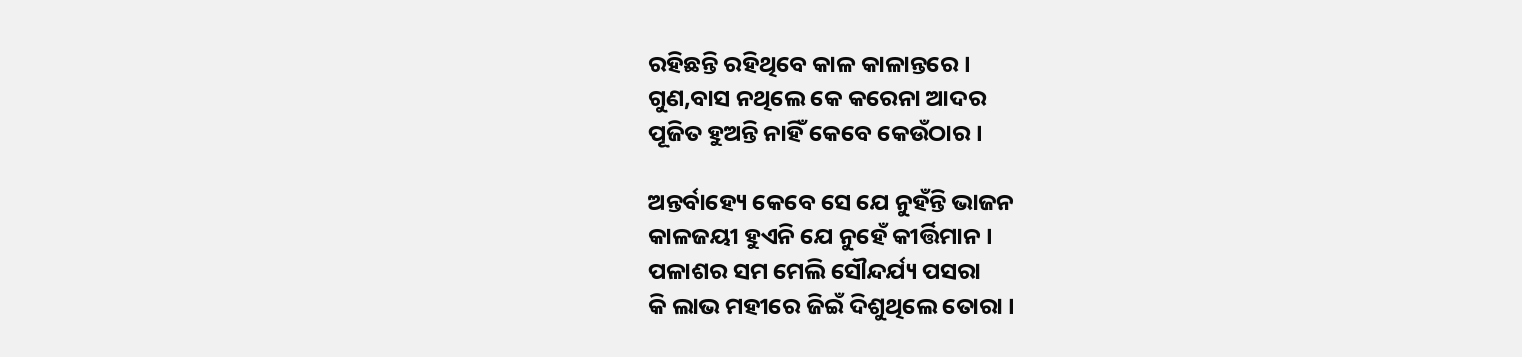ରହିଛନ୍ତି ରହିଥିବେ କାଳ କାଳାନ୍ତରେ ।
ଗୁଣ,ବାସ ନଥିଲେ କେ କରେନା ଆଦର
ପୂଜିତ ହୁଅନ୍ତି ନାହିଁ କେବେ କେଉଁଠାର ।

ଅନ୍ତର୍ବାହ୍ୟେ କେବେ ସେ ଯେ ନୁହଁନ୍ତି ଭାଜନ
କାଳଜୟୀ ହୁଏନି ଯେ ନୁହେଁ କୀର୍ତ୍ତିମାନ ।
ପଳାଶର ସମ ମେଲି ସୌନ୍ଦର୍ଯ୍ୟ ପସରା
କି ଲାଭ ମହୀରେ ଜିଇଁ ଦିଶୁଥିଲେ ତୋରା ।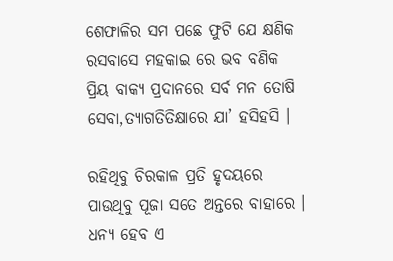ଶେଫାଳିର ସମ ପଛେ ଫୁଟି ଯେ କ୍ଷଣିକ
ରସବାସେ ମହକାଇ ରେ ଭବ ବଣିକ
ପ୍ରିୟ ବାକ୍ୟ ପ୍ରଦାନରେ ସର୍ବ ମନ ତୋଷି
ସେବା,ତ୍ୟାଗତିତିକ୍ଷାରେ ଯା’ ହସିହସି ।

ରହିଥିବୁ ଚିରକାଳ ପ୍ରତି ହୃଦୟରେ
ପାଉଥିବୁ ପୂଜା ସତେ ଅନ୍ତରେ ବାହାରେ ।
ଧନ୍ୟ ହେବ ଏ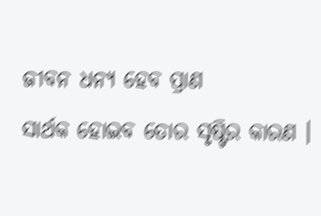ଜୀବନ ଧନ୍ୟ ହେବ ପ୍ରାଣ
ସାର୍ଥକ ହୋଇବ ତୋର ସୃଷ୍ଟିର କାରଣ ।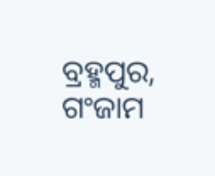ବ୍ରହ୍ମପୁର, ଗଂଜାମ